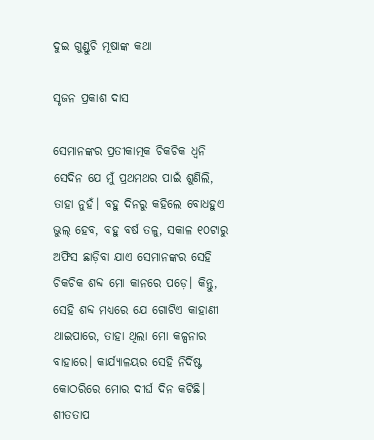ଦୁଇ ଗୁଣ୍ଡୁଚି ମୂଷାଙ୍କ କଥା

ସୃଜନ ପ୍ରକାଶ ଦାସ

ସେମାନଙ୍କର ପ୍ରତୀକାତ୍ମକ ଚିକଚିକ ଧ୍ବନି ସେଦିନ ଯେ ମୁଁ ପ୍ରଥମଥର ପାଇଁ ଶୁଣିଲି, ତାହା ନୁହଁ। ବହୁ ଦିନରୁ କହିଲେ ବୋଧହୁଏ ଭୁଲ୍ ହେବ, ବହୁ ବର୍ଷ ତଳୁ, ସକାଳ ୧୦ଟାରୁ ଅଫିସ ଛାଡ଼ିବା ଯାଏ ସେମାନଙ୍କର ସେହି ଚିକଚିକ ଶବ୍ଦ ମୋ କାନରେ ପଡ଼େ। କିନ୍ତୁ, ସେହି ଶବ୍ଦ ମଧ୍ୟରେ ଯେ ଗୋଟିଏ କାହାଣୀ ଥାଇପାରେ, ତାହା ଥିଲା ମୋ କଳ୍ପନାର ବାହାରେ। କାର୍ଯ୍ୟାଳୟର ସେହି ନିର୍ଦିଷ୍ଟ କୋଠରିରେ ମୋର ଦୀର୍ଘ ଦିନ କଟିଛି। ଶୀତତାପ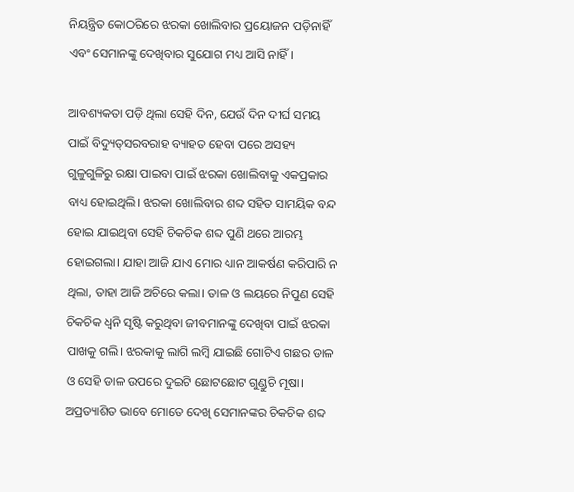ନିୟନ୍ତ୍ରିତ କୋଠରିରେ ଝରକା ଖୋଲିବାର ପ୍ରୟୋଜନ ପଡ଼ିନାହିଁ ଏବଂ ସେମାନଙ୍କୁ ଦେଖିବାର ସୁଯୋଗ ମଧ୍ୟ ଆସି ନାହିଁ।

ଆବଶ୍ୟକତା ପଡ଼ି ଥିଲା ସେହି ଦିନ, ଯେଉଁ ଦିନ ଦୀର୍ଘ ସମୟ ପାଇଁ ବିଦ୍ୟୁତ୍‌ସରବରାହ ବ୍ୟାହତ ହେବା ପରେ ଅସହ୍ୟ ଗୁଳୁଗୁଳିରୁ ରକ୍ଷା ପାଇବା ପାଇଁ ଝରକା ଖୋଲିବାକୁ ଏକପ୍ରକାର ବାଧ୍ୟ ହୋଇଥିଲି। ଝରକା ଖୋଲିବାର ଶବ୍ଦ ସହିତ ସାମୟିକ ବନ୍ଦ ହୋଇ ଯାଇଥିବା ସେହି ଚିକଚିକ ଶବ୍ଦ ପୁଣି ଥରେ ଆରମ୍ଭ ହୋଇଗଲା। ଯାହା ଆଜି ଯାଏ ମୋର ଧ୍ୟାନ ଆକର୍ଷଣ କରିପାରି ନ ଥିଲା, ତାହା ଆଜି ଅଚିରେ କଲା। ତାଳ ଓ ଲୟରେ ନିପୁଣ ସେହି ଚିକଚିକ ଧ୍ୱନି ସୃଷ୍ଟି କରୁଥିବା ଜୀବମାନଙ୍କୁ ଦେଖିବା ପାଇଁ ଝରକା ପାଖକୁ ଗଲି। ଝରକାକୁ ଲାଗି ଲମ୍ବି ଯାଇଛି ଗୋଟିଏ ଗଛର ଡାଳ ଓ ସେହି ଡାଳ ଉପରେ ଦୁଇଟି ଛୋଟଛୋଟ ଗୁଣ୍ଡୁଚି ମୂଷା। ଅପ୍ରତ୍ୟାଶିତ ଭାବେ ମୋତେ ଦେଖି ସେମାନଙ୍କର ଚିକଚିକ ଶବ୍ଦ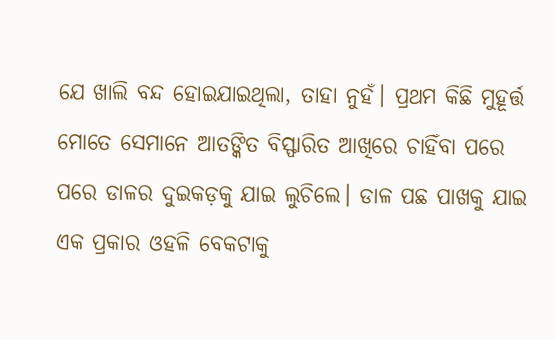ଯେ ଖାଲି ବନ୍ଦ ହୋଇଯାଇଥିଲା, ତାହା ନୁହଁ। ପ୍ରଥମ କିଛି ମୁହୂର୍ତ୍ତ ମୋତେ ସେମାନେ ଆତଙ୍କିତ ବିସ୍ଫାରିତ ଆଖିରେ ଚାହିଁବା ପରେ ପରେ ଡାଳର ଦୁଇକଡ଼କୁ ଯାଇ ଲୁଚିଲେ। ଡାଳ ପଛ ପାଖକୁ ଯାଇ ଏକ ପ୍ରକାର ଓହଳି ବେକଟାକୁ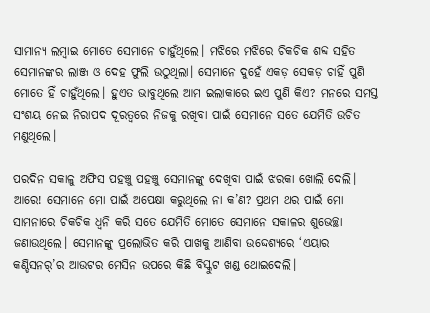ସାମାନ୍ୟ ଲମ୍ବାଇ ମୋତେ ସେମାନେ ଚାହୁଁଥିଲେ। ମଝିରେ ମଝିରେ ଚିକଚିକ ଶବ୍ଦ ସହିତ ସେମାନଙ୍କର ଲାଞ୍ଜ ଓ ଦେହ ଫୁଲି ଉଠୁଥିଲା। ସେମାନେ ଦୁହେଁ ଏକଡ଼ ସେକଡ଼ ଚାହିଁ ପୁଣି ମୋତେ ହିଁ ଚାହୁଁଥିଲେ। ହୁଏତ ଭାବୁଥିଲେ ଆମ ଇଲାକାରେ ଇଏ ପୁଣି କିଏ? ମନରେ ସମସ୍ତ ସଂଶୟ ନେଇ ନିରାପଦ ଦୂରତ୍ବରେ ନିଜକୁ ରଖିବା ପାଇଁ ସେମାନେ ସତେ ଯେମିତି ଉଚିତ ମଣୁଥିଲେ।

ପରଦିନ ସକାଳୁ ଅଫିସ ପହଞ୍ଚୁ ପହଞ୍ଚୁ ସେମାନଙ୍କୁ ଦେଖିବା ପାଇଁ ଝରକା ଖୋଲି ଦେଲି। ଆରେ! ସେମାନେ ମୋ ପାଇଁ ଅପେକ୍ଷା କରୁଥିଲେ ନା କ’ଣ? ପ୍ରଥମ ଥର ପାଇଁ ମୋ ସାମନାରେ ଚିକଚିକ ଧ୍ୱନି କରି ସତେ ଯେମିତି ମୋତେ ସେମାନେ ସକାଳର ଶୁଭେଚ୍ଛା ଜଣାଉଥିଲେ। ସେମାନଙ୍କୁ ପ୍ରଲୋଭିତ କରି ପାଖକୁ ଆଣିବା ଉଦ୍ଦେଶ୍ୟରେ ‘ଏୟାର କଣ୍ଡିସନର୍‌’ର ଆଉଟର ମେସିନ ଉପରେ କିଛି ବିସ୍କୁଟ ଖଣ୍ଡ ଥୋଇଦେଲି।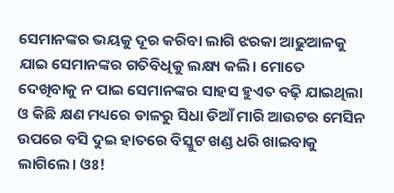ସେମାନଙ୍କର ଭୟକୁ ଦୂର କରିବା ଲାଗି ଝରକା ଆଢୁଆଳକୁ ଯାଇ ସେମାନଙ୍କର ଗତିବିଧିକୁ ଲକ୍ଷ୍ୟ କଲି। ମୋତେ ଦେଖିବାକୁ ନ ପାଇ ସେମାନଙ୍କର ସାହସ ହୁଏତ ବଢ଼ି ଯାଇଥିଲା ଓ କିଛି କ୍ଷଣ ମଧ୍ୟରେ ଡାଳରୁ ସିଧା ଡିଆଁ ମାରି ଆଉଟର ମେସିନ ଉପରେ ବସି ଦୁଇ ହାତରେ ବିସ୍କୁଟ ଖଣ୍ଡ ଧରି ଖାଇବାକୁ ଲାଗିଲେ। ଓଃ!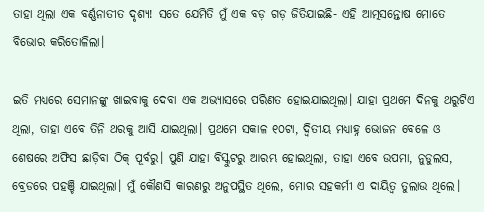ତାହା ଥିଲା ଏକ ବର୍ଣ୍ଣନାତୀତ ଦୃଶ୍ୟ! ସତେ ଯେମିତି ମୁଁ ଏକ ବଡ଼ ଗଡ଼ ଜିତିଯାଇଛି- ଏହି ଆତ୍ମସନ୍ତୋଷ ମୋତେ ବିଭୋର କରିତୋଳିଲା।

ଇତି ମଧ୍ୟରେ ସେମାନଙ୍କୁ ଖାଇବାକୁ ଦେବା ଏକ ଅଭ୍ୟାସରେ ପରିଣତ ହୋଇଯାଇଥିଲା। ଯାହା ପ୍ରଥମେ ଦିନକୁ ଥରୁଟିଏ ଥିଲା, ତାହା ଏବେ ତିନି ଥରକୁ ଆସି ଯାଇଥିଲା। ପ୍ରଥମେ ସକାଳ ୧୦ଟା, ଦ୍ବିତୀୟ ମଧ୍ୟାହ୍ନ ଭୋଜନ ବେଳେ ଓ ଶେଷରେ ଅଫିସ ଛାଡ଼ିବା ଠିକ୍ ପୂର୍ବରୁ। ପୁଣି ଯାହା ବିସ୍କୁଟରୁ ଆରମ୍ଭ ହୋଇଥିଲା, ତାହା ଏବେ ଉପମା, ନୁଡୁଲସ, ବ୍ରେଡରେ ପହଞ୍ଚି ଯାଇଥିଲା। ମୁଁ କୌଣସି କାରଣରୁ ଅନୁପସ୍ଥିତ ଥିଲେ, ମୋର ସହକର୍ମୀ ଏ ଦାୟିତ୍ବ ତୁଲାଉ ଥିଲେ।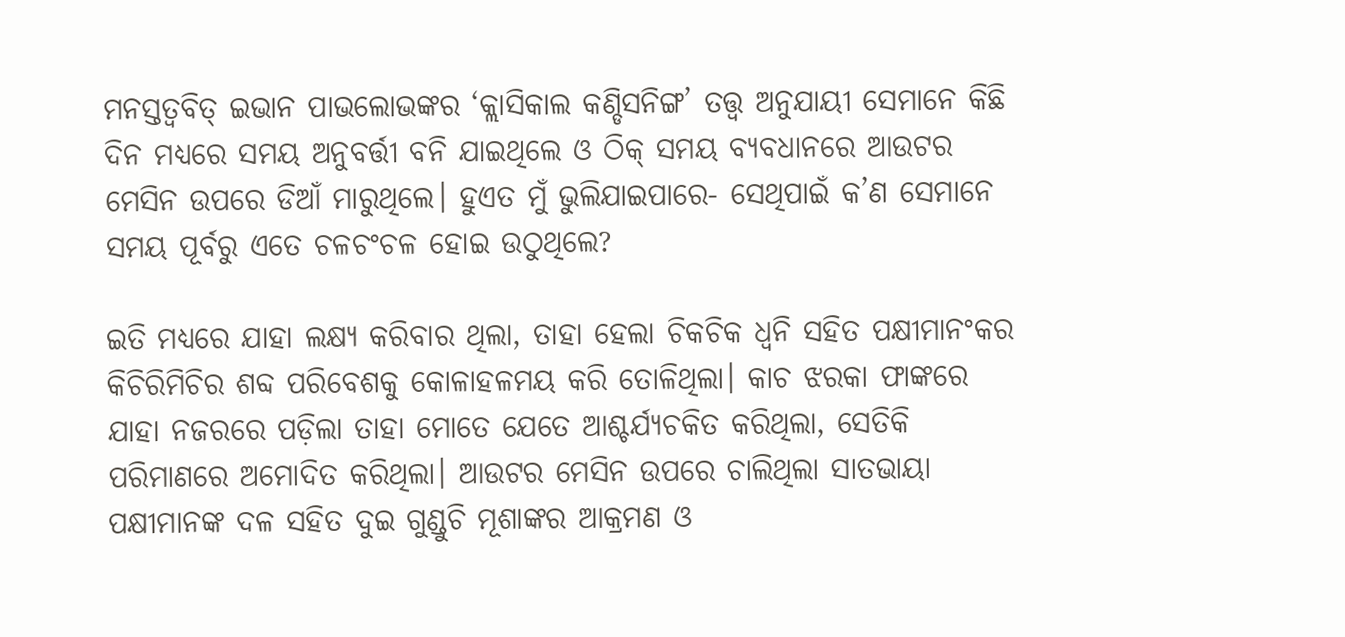ମନସ୍ତତ୍ବବିତ୍ ଇଭାନ ପାଭଲୋଭଙ୍କର ‘କ୍ଲାସିକାଲ କଣ୍ଡିସନିଙ୍ଗ’ ତତ୍ତ୍ୱ ଅନୁଯାୟୀ ସେମାନେ କିଛି ଦିନ ମଧ୍ୟରେ ସମୟ ଅନୁବର୍ତ୍ତୀ ବନି ଯାଇଥିଲେ ଓ ଠିକ୍ ସମୟ ବ୍ୟବଧାନରେ ଆଉଟର ମେସିନ ଉପରେ ଡିଆଁ ମାରୁଥିଲେ। ହୁଏତ ମୁଁ ଭୁଲିଯାଇପାରେ- ସେଥିପାଇଁ କ’ଣ ସେମାନେ ସମୟ ପୂର୍ବରୁ ଏତେ ଚଳଚଂଚଳ ହୋଇ ଉଠୁଥିଲେ?

ଇତି ମଧ୍ୟରେ ଯାହା ଲକ୍ଷ୍ୟ କରିବାର ଥିଲା, ତାହା ହେଲା ଚିକଚିକ ଧ୍ୱନି ସହିତ ପକ୍ଷୀମାନଂକର କିଚିରିମିଚିର ଶବ୍ଦ ପରିବେଶକୁ କୋଳାହଳମୟ କରି ତୋଳିଥିଲା। କାଚ ଝରକା ଫାଙ୍କରେ ଯାହା ନଜରରେ ପଡ଼ିଲା ତାହା ମୋତେ ଯେତେ ଆଶ୍ଚର୍ଯ୍ୟଚକିତ କରିଥିଲା, ସେତିକି ପରିମାଣରେ ଅମୋଦିତ କରିଥିଲା। ଆଉଟର ମେସିନ ଉପରେ ଚାଲିଥିଲା ସାତଭାୟା ପକ୍ଷୀମାନଙ୍କ ଦଳ ସହିତ ଦୁଇ ଗୁଣ୍ଡୁଚି ମୂଶାଙ୍କର ଆକ୍ରମଣ ଓ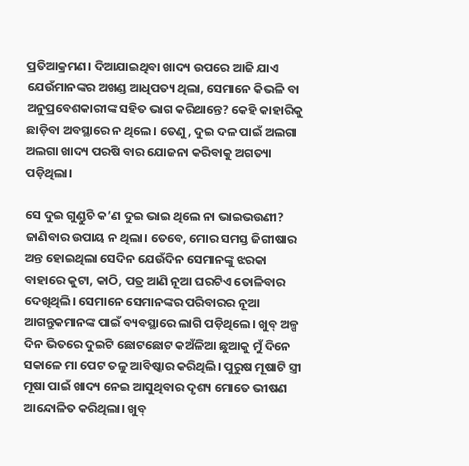ପ୍ରତିଆକ୍ରମଣ। ଦିଆଯାଇଥିବା ଖାଦ୍ୟ ଉପରେ ଆଜି ଯାଏ ଯେଉଁମାନଙ୍କର ଅଖଣ୍ଡ ଆଧିପତ୍ୟ ଥିଲା, ସେମାନେ କିଭଳି ବା ଅନୁପ୍ରବେଶକାରୀଙ୍କ ସହିତ ଭାଗ କରିଥାନ୍ତେ? କେହି କାହାରିକୁ ଛାଡ଼ିବା ଅବସ୍ଥାରେ ନ ଥିଲେ। ତେଣୁ, ଦୁଇ ଦଳ ପାଇଁ ଅଲଗା ଅଲଗା ଖାଦ୍ୟ ପରଷି ବାର ଯୋଜନା କରିବାକୁ ଅଗତ୍ୟା ପଡ଼ିଥିଲା।

ସେ ଦୁଇ ଗୁଣ୍ଡୁଚି କ’ଣ ଦୁଇ ଭାଇ ଥିଲେ ନା ଭାଇଭଉଣୀ? ଜାଣିବାର ଉପାୟ ନ ଥିଲା। ତେବେ, ମୋର ସମସ୍ତ ଜିଗୀଷାର ଅନ୍ତ ହୋଇଥିଲା ସେଦିନ ଯେଉଁଦିନ ସେମାନଙ୍କୁ ଝରକା ବାହାରେ କୁଟା, କାଠି, ପତ୍ର ଆଣି ନୂଆ ଘରଟିଏ ତୋଳିବାର ଦେଖିଥିଲି। ସେମାନେ ସେମାନଙ୍କର ପରିବାରର ନୂଆ ଆଗନ୍ତୁକମାନଙ୍କ ପାଇଁ ବ୍ୟବସ୍ଥାରେ ଲାଗି ପଡ଼ିଥିଲେ। ଖୁବ୍ ଅଳ୍ପ ଦିନ ଭିତରେ ଦୁଇଟି ଛୋଟଛୋଟ କଅଁଳିଆ ଛୁଆକୁ ମୁଁ ଦିନେ ସକାଳେ ମା ପେଟ ତଳୁ ଆବିଷ୍କାର କରିଥିଲି। ପୁରୁଷ ମୂଷାଟି ସ୍ତ୍ରୀ ମୂଷା ପାଇଁ ଖାଦ୍ୟ ନେଇ ଆସୁଥିବାର ଦୃଶ୍ୟ ମୋତେ ଭୀଷଣ ଆନ୍ଦୋଳିତ କରିଥିଲା। ଖୁବ୍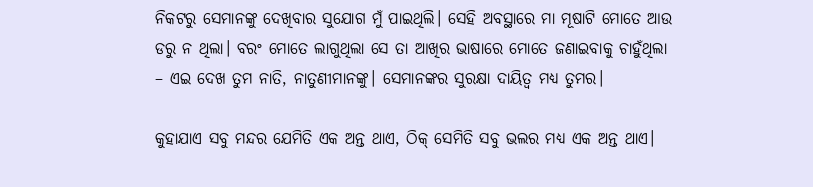ନିକଟରୁ ସେମାନଙ୍କୁ ଦେଖିବାର ସୁଯୋଗ ମୁଁ ପାଇଥିଲି। ସେହି ଅବସ୍ଥାରେ ମା ମୂଷାଟି ମୋତେ ଆଉ ଡରୁ ନ ଥିଲା। ବରଂ ମୋତେ ଲାଗୁଥିଲା ସେ ତା ଆଖିର ଭାଷାରେ ମୋତେ ଜଣାଇବାକୁ ଚାହୁଁଥିଲା – ଏଇ ଦେଖ ତୁମ ନାତି, ନାତୁଣୀମାନଙ୍କୁ। ସେମାନଙ୍କର ସୁରକ୍ଷା ଦାୟିତ୍ୱ ମଧ୍ୟ ତୁମର।

କୁହାଯାଏ ସବୁ ମନ୍ଦର ଯେମିତି ଏକ ଅନ୍ତ ଥାଏ, ଠିକ୍ ସେମିତି ସବୁ ଭଲର ମଧ୍ୟ ଏକ ଅନ୍ତ ଥାଏ।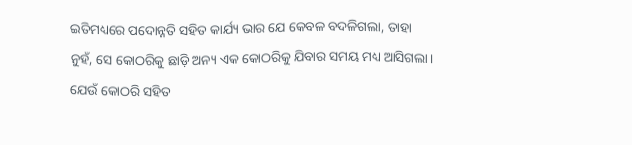ଇତିମଧ୍ୟରେ ପଦୋନ୍ନତି ସହିତ କାର୍ଯ୍ୟ ଭାର ଯେ କେବଳ ବଦଳିଗଲା, ତାହା ନୁହଁ, ସେ କୋଠରିକୁ ଛାଡ଼ି ଅନ୍ୟ ଏକ କୋଠରିକୁ ଯିବାର ସମୟ ମଧ୍ୟ ଆସିଗଲା। ଯେଉଁ କୋଠରି ସହିତ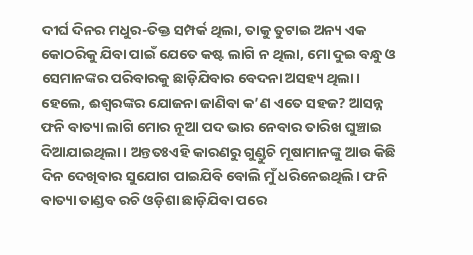ଦୀର୍ଘ ଦିନର ମଧୁର-ତିକ୍ତ ସମ୍ପର୍କ ଥିଲା, ତାକୁ ତୁଟାଇ ଅନ୍ୟ ଏକ କୋଠରିକୁ ଯିବା ପାଇଁ ଯେତେ କଷ୍ଟ ଲାଗି ନ ଥିଲା, ମୋ ଦୁଇ ବନ୍ଧୁ ଓ ସେମାନଙ୍କର ପରିବାରକୁ ଛାଡ଼ିଯିବାର ବେଦନା ଅସହ୍ୟ ଥିଲା। ହେଲେ, ଈଶ୍ୱରଙ୍କର ଯୋଜନା ଜାଣିବା କ’ଣ ଏତେ ସହଜ? ଆସନ୍ନ ଫନି ବାତ୍ୟା ଲାଗି ମୋର ନୂଆ ପଦ ଭାର ନେବାର ତାରିଖ ଘୁଞ୍ଚାଇ ଦିଆଯାଇଥିଲା। ଅନ୍ତତଃଏହି କାରଣରୁ ଗୁଣ୍ଡୁଚି ମୂଷାମାନଙ୍କୁ ଆଉ କିଛି ଦିନ ଦେଖିବାର ସୁଯୋଗ ପାଇଯିବି ବୋଲି ମୁଁ ଧରିନେଇଥିଲି। ଫନି ବାତ୍ୟା ତାଣ୍ଡବ ରଚି ଓଡ଼ିଶା ଛାଡ଼ିଯିବା ପରେ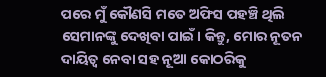ପରେ ମୁଁ କୌଣସି ମତେ ଅଫିସ ପହଞ୍ଚି ଥିଲି ସେମାନଙ୍କୁ ଦେଖିବା ପାଇଁ। କିନ୍ତୁ, ମୋର ନୂତନ ଦାୟିତ୍ୱ ନେବା ସହ ନୂଆ କୋଠରିକୁ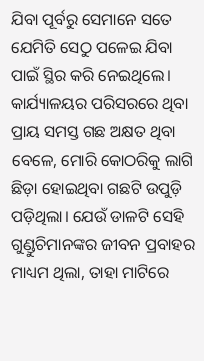ଯିବା ପୂର୍ବରୁ ସେମାନେ ସତେ ଯେମିତି ସେଠୁ ପଳେଇ ଯିବା ପାଇଁ ସ୍ଥିର କରି ନେଇଥିଲେ। କାର୍ଯ୍ୟାଳୟର ପରିସରରେ ଥିବା ପ୍ରାୟ ସମସ୍ତ ଗଛ ଅକ୍ଷତ ଥିବା ବେଳେ, ମୋରି କୋଠରିକୁ ଲାଗି ଛିଡ଼ା ହୋଇଥିବା ଗଛଟି ଉପୁଡ଼ି ପଡ଼ିଥିଲା। ଯେଉଁ ଡାଳଟି ସେହି ଗୁଣ୍ଡୁଚିମାନଙ୍କର ଜୀବନ ପ୍ରବାହର ମାଧ୍ୟମ ଥିଲା, ତାହା ମାଟିରେ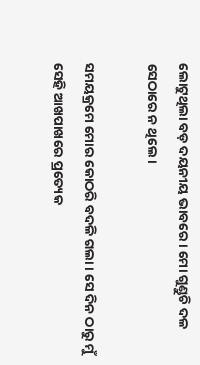ଲୋଟୁଥିଲା ବଡ଼ ଦୟନୀୟ ଭାବରେ। ମୋ ଗୁଣ୍ଡୁଚି ଦଳ ସେଠାରେ ନ ଥିଲେ।

ସମୟକ୍ରମେ ମୋର କୋଠରି ବଦଳି ଗଲା। ସେ ଦିନ ଠାରୁ ମୁଁ ସେହି ଆଖପାଖରେ ପ୍ରତ୍ୟେକ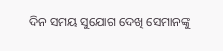ଦିନ ସମୟ ସୁଯୋଗ ଦେଖି ସେମାନଙ୍କୁ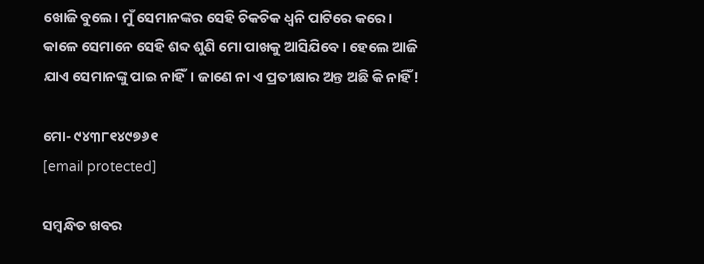ଖୋଜି ବୁଲେ। ମୁଁ ସେମାନଙ୍କର ସେହି ଚିକଚିକ ଧ୍ୱନି ପାଟିରେ କରେ। କାଳେ ସେମାନେ ସେହି ଶବ୍ଦ ଶୁଣି ମୋ ପାଖକୁ ଆସିଯିବେ। ହେଲେ ଆଜି ଯାଏ ସେମାନଙ୍କୁ ପାଇ ନାହିଁ। ଜାଣେ ନା ଏ ପ୍ରତୀକ୍ଷାର ଅନ୍ତ ଅଛି କି ନାହିଁ!

ମୋ- ୯୪୩୮୧୪୯୭୬୧
[email protected]

ସମ୍ବନ୍ଧିତ ଖବର